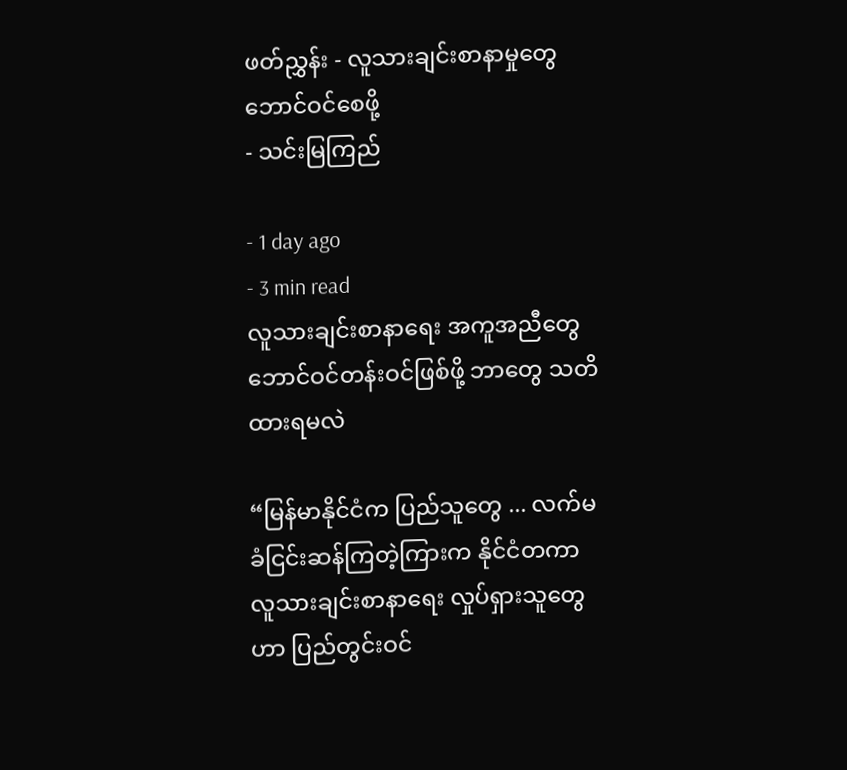ဖတ်ညွှန်း - လူသားချင်းစာနာမှုတွေ ဘောင်ဝင်စေဖို့
- သင်းမြကြည်

- 1 day ago
- 3 min read
လူသားချင်းစာနာရေး အကူအညီတွေ ဘောင်ဝင်တန်းဝင်ဖြစ်ဖို့ ဘာတွေ သတိထားရမလဲ

“မြန်မာနိုင်ငံက ပြည်သူတွေ ... လက်မခံငြင်းဆန်ကြတဲ့ကြားက နိုင်ငံတကာ လူသားချင်းစာနာရေး လှုပ်ရှားသူတွေဟာ ပြည်တွင်းဝင်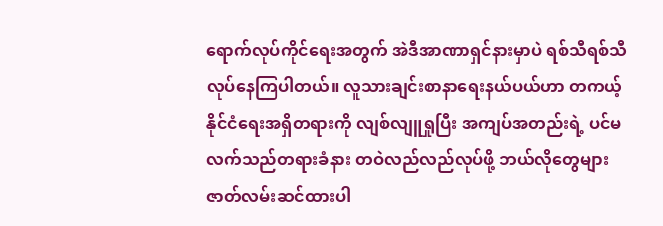ရောက်လုပ်ကိုင်ရေးအတွက် အဲဒီအာဏာရှင်နားမှာပဲ ရစ်သီရစ်သီ လုပ်နေကြပါတယ်။ လူသားချင်းစာနာရေးနယ်ပယ်ဟာ တကယ့်နိုင်ငံရေးအရှိတရားကို လျစ်လျူရှုပြီး အကျပ်အတည်းရဲ့ ပင်မလက်သည်တရားခံနား တဝဲလည်လည်လုပ်ဖို့ ဘယ်လိုတွေများ ဇာတ်လမ်းဆင်ထားပါ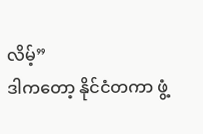လိမ့်”
ဒါကတော့ နိုင်ငံတကာ ဖွံ့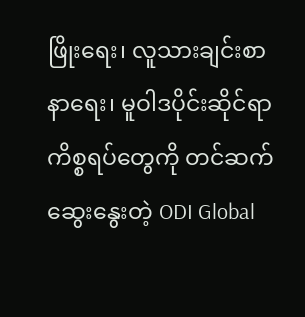ဖြိုးရေး၊ လူသားချင်းစာနာရေး၊ မူဝါဒပိုင်းဆိုင်ရာ ကိစ္စရပ်တွေကို တင်ဆက်ဆွေးနွေးတဲ့ ODI Global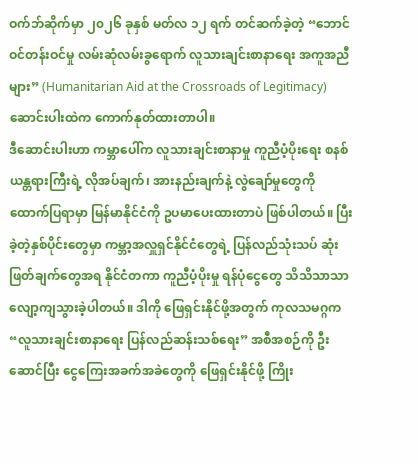ဝက်ဘ်ဆိုက်မှာ ၂၀၂၆ ခုနှစ် မတ်လ ၁၂ ရက် တင်ဆက်ခဲ့တဲ့ “ဘောင်ဝင်တန်းဝင်မှု လမ်းဆုံလမ်းခွရောက် လူသားချင်းစာနာရေး အကူအညီများ” (Humanitarian Aid at the Crossroads of Legitimacy) ဆောင်းပါးထဲက ကောက်နုတ်ထားတာပါ။
ဒီဆောင်းပါးဟာ ကမ္ဘာပေါ်က လူသားချင်းစာနာမှု ကူညီပံ့ပိုးရေး စနစ်ယန္တရားကြီးရဲ့ လိုအပ်ချက်၊ အားနည်းချက်နဲ့ လွဲချော်မှုတွေကို ထောက်ပြရာမှာ မြန်မာနိုင်ငံကို ဥပမာပေးထားတာပဲ ဖြစ်ပါတယ်။ ပြီးခဲ့တဲ့နှစ်ပိုင်းတွေမှာ ကမ္ဘာ့အလှူရှင်နိုင်ငံတွေရဲ့ ပြန်လည်သုံးသပ် ဆုံးဖြတ်ချက်တွေအရ နိုင်ငံတကာ ကူညီပံ့ပိုးမှု ရန်ပုံငွေတွေ သိသိသာသာ လျော့ကျသွားခဲ့ပါတယ်။ ဒါကို ဖြေရှင်းနိုင်ဖို့အတွက် ကုလသမဂ္ဂက “လူသားချင်းစာနာရေး ပြန်လည်ဆန်းသစ်ရေး” အစီအစဉ်ကို ဦးဆောင်ပြီး ငွေကြေးအခက်အခဲတွေကို ဖြေရှင်းနိုင်ဖို့ ကြိုး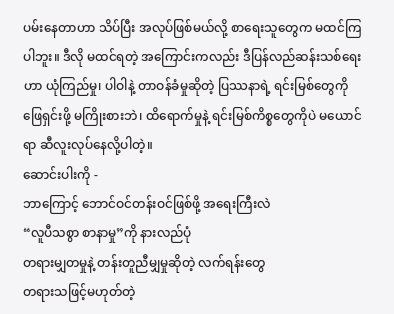ပမ်းနေတာဟာ သိပ်ပြီး အလုပ်ဖြစ်မယ်လို့ စာရေးသူတွေက မထင်ကြပါဘူး။ ဒီလို မထင်ရတဲ့ အကြောင်းကလည်း ဒီပြန်လည်ဆန်းသစ်ရေးဟာ ယုံကြည်မှု၊ ပါဝါနဲ့ တာဝန်ခံမှုဆိုတဲ့ ပြဿနာရဲ့ ရင်းမြစ်တွေကို ဖြေရှင်းဖို့ မကြိုးစားဘဲ၊ ထိရောက်မှုနဲ့ ရင်းမြစ်ကိစ္စတွေကိုပဲ မယောင်ရာ ဆီလူးလုပ်နေလို့ပါတဲ့။
ဆောင်းပါးကို -
ဘာကြောင့် ဘောင်ဝင်တန်းဝင်ဖြစ်ဖို့ အရေးကြီးလဲ
“လူပီသစွာ စာနာမှု”ကို နားလည်ပုံ
တရားမျှတမှုနဲ့ တန်းတူညီမျှမှုဆိုတဲ့ လက်ရန်းတွေ
တရားသဖြင့်မဟုတ်တဲ့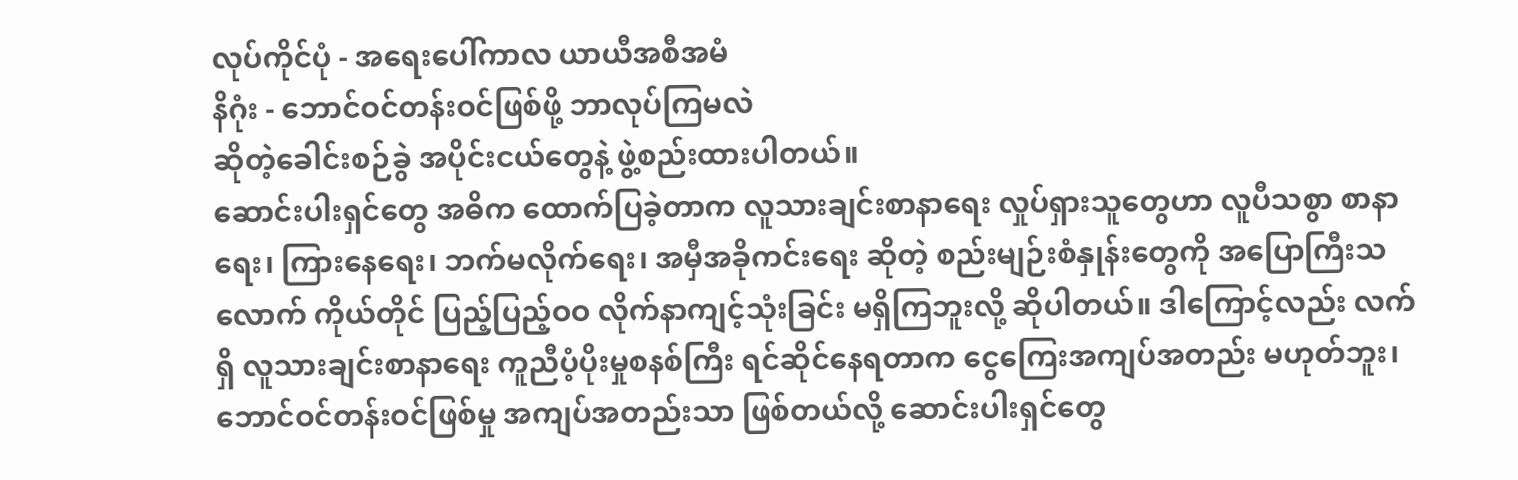လုပ်ကိုင်ပုံ - အရေးပေါ်ကာလ ယာယီအစီအမံ
နိဂုံး - ဘောင်ဝင်တန်းဝင်ဖြစ်ဖို့ ဘာလုပ်ကြမလဲ
ဆိုတဲ့ခေါင်းစဉ်ခွဲ အပိုင်းငယ်တွေနဲ့ ဖွဲ့စည်းထားပါတယ်။
ဆောင်းပါးရှင်တွေ အဓိက ထောက်ပြခဲ့တာက လူသားချင်းစာနာရေး လှုပ်ရှားသူတွေဟာ လူပီသစွာ စာနာရေး၊ ကြားနေရေး၊ ဘက်မလိုက်ရေး၊ အမှီအခိုကင်းရေး ဆိုတဲ့ စည်းမျဉ်းစံနှုန်းတွေကို အပြောကြီးသလောက် ကိုယ်တိုင် ပြည့်ပြည့်ဝဝ လိုက်နာကျင့်သုံးခြင်း မရှိကြဘူးလို့ ဆိုပါတယ်။ ဒါကြောင့်လည်း လက်ရှိ လူသားချင်းစာနာရေး ကူညီပံ့ပိုးမှုစနစ်ကြီး ရင်ဆိုင်နေရတာက ငွေကြေးအကျပ်အတည်း မဟုတ်ဘူး၊ ဘောင်ဝင်တန်းဝင်ဖြစ်မှု အကျပ်အတည်းသာ ဖြစ်တယ်လို့ ဆောင်းပါးရှင်တွေ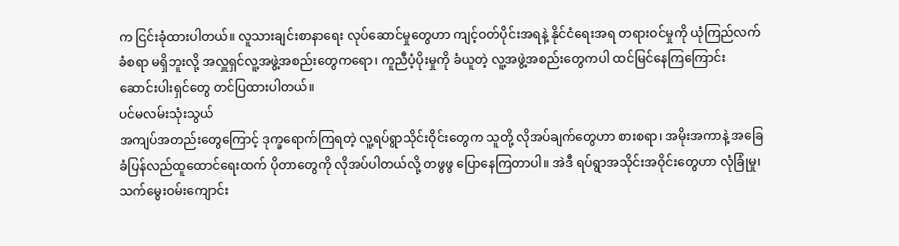က ငြင်းခုံထားပါတယ်။ လူသားချင်းစာနာရေး လုပ်ဆောင်မှုတွေဟာ ကျင့်ဝတ်ပိုင်းအရနဲ့ နိုင်ငံရေးအရ တရားဝင်မှုကို ယုံကြည်လက်ခံစရာ မရှိဘူးလို့ အလှူရှင်လူ့အဖွဲ့အစည်းတွေကရော၊ ကူညီပံ့ပိုးမှုကို ခံယူတဲ့ လူ့အဖွဲ့အစည်းတွေကပါ ထင်မြင်နေကြကြောင်း ဆောင်းပါးရှင်တွေ တင်ပြထားပါတယ်။
ပင်မလမ်းသုံးသွယ်
အကျပ်အတည်းတွေကြောင့် ဒုက္ခရောက်ကြရတဲ့ လူ့ရပ်ရွာသိုင်းဝိုင်းတွေက သူတို့ လိုအပ်ချက်တွေဟာ စားစရာ၊ အမိုးအကာနဲ့ အခြေခံပြန်လည်ထူထောင်ရေးထက် ပိုတာတွေကို လိုအပ်ပါတယ်လို့ တဖွဖွ ပြောနေကြတာပါ။ အဲဒီ ရပ်ရွာအသိုင်းအဝိုင်းတွေဟာ လုံခြုံမှု၊ သက်မွေးဝမ်းကျောင်း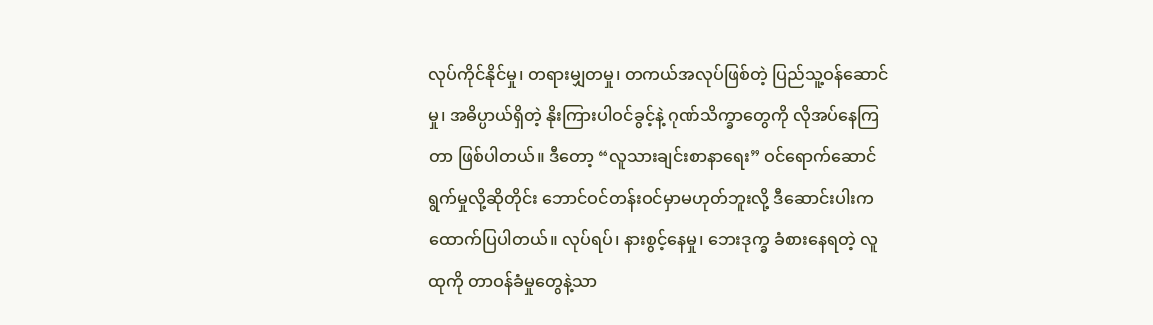လုပ်ကိုင်နိုင်မှု၊ တရားမျှတမှု၊ တကယ်အလုပ်ဖြစ်တဲ့ ပြည်သူ့ဝန်ဆောင်မှု၊ အဓိပ္ပာယ်ရှိတဲ့ နိုးကြားပါဝင်ခွင့်နဲ့ ဂုဏ်သိက္ခာတွေကို လိုအပ်နေကြတာ ဖြစ်ပါတယ်။ ဒီတော့ “လူသားချင်းစာနာရေး” ဝင်ရောက်ဆောင်ရွက်မှုလို့ဆိုတိုင်း ဘောင်ဝင်တန်းဝင်မှာမဟုတ်ဘူးလို့ ဒီဆောင်းပါးက ထောက်ပြပါတယ်။ လုပ်ရပ်၊ နားစွင့်နေမှု၊ ဘေးဒုက္ခ ခံစားနေရတဲ့ လူထုကို တာဝန်ခံမှုတွေနဲ့သာ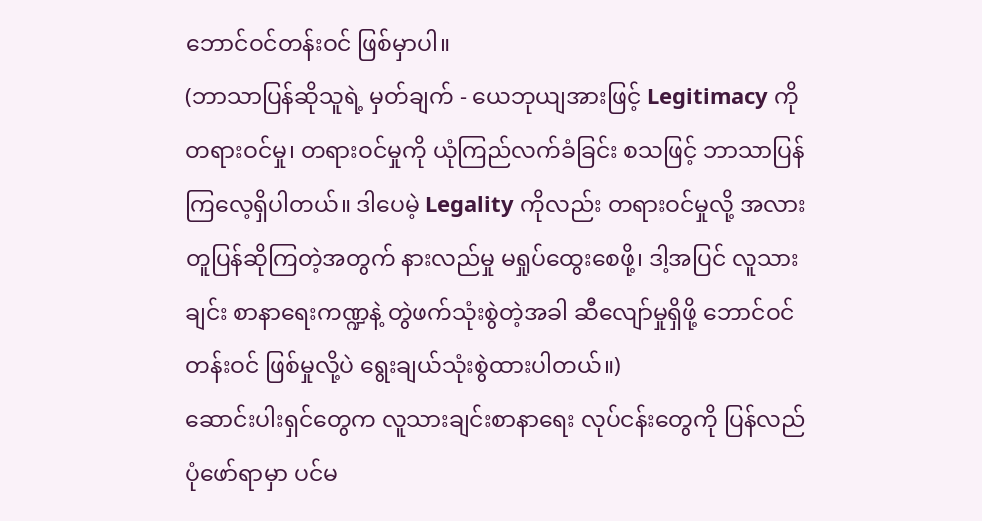ဘောင်ဝင်တန်းဝင် ဖြစ်မှာပါ။
(ဘာသာပြန်ဆိုသူရဲ့ မှတ်ချက် - ယေဘုယျအားဖြင့် Legitimacy ကို တရားဝင်မှု၊ တရားဝင်မှုကို ယုံကြည်လက်ခံခြင်း စသဖြင့် ဘာသာပြန်ကြလေ့ရှိပါတယ်။ ဒါပေမဲ့ Legality ကိုလည်း တရားဝင်မှုလို့ အလားတူပြန်ဆိုကြတဲ့အတွက် နားလည်မှု မရှုပ်ထွေးစေဖို့၊ ဒါ့အပြင် လူသားချင်း စာနာရေးကဏ္ဍနဲ့ တွဲဖက်သုံးစွဲတဲ့အခါ ဆီလျော်မှုရှိဖို့ ဘောင်ဝင်တန်းဝင် ဖြစ်မှုလို့ပဲ ရွေးချယ်သုံးစွဲထားပါတယ်။)
ဆောင်းပါးရှင်တွေက လူသားချင်းစာနာရေး လုပ်ငန်းတွေကို ပြန်လည်ပုံဖော်ရာမှာ ပင်မ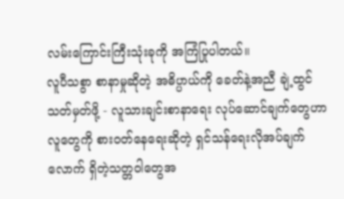လမ်းကြောင်းကြီးသုံးခုကို အကြံပြုပါတယ်။
လူပီသစွာ စာနာမှုဆိုတဲ့ အဓိပ္ပာယ်ကို ခေတ်နဲ့အညီ ချဲ့ထွင်သတ်မှတ်ဖို့ - လူသားချင်းစာနာရေး လုပ်ဆောင်ချက်တွေဟာ လူတွေကို စားဝတ်နေရေးဆိုတဲ့ ရှင်သန်ရေးလိုအပ်ချက်လောက် ရှိတဲ့သတ္တဝါတွေအ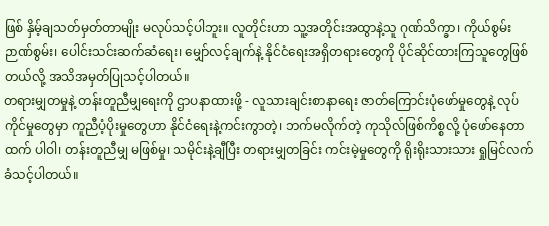ဖြစ် နှိမ့်ချသတ်မှတ်တာမျိုး မလုပ်သင့်ပါဘူး။ လူတိုင်းဟာ သူ့အတိုင်းအထွာနဲ့သူ ဂုဏ်သိက္ခာ၊ ကိုယ်စွမ်းဉာဏ်စွမ်း၊ ပေါင်းသင်းဆက်ဆံရေး၊ မျှော်လင့်ချက်နဲ့ နိုင်ငံရေးအရှိတရားတွေကို ပိုင်ဆိုင်ထားကြသူတွေဖြစ်တယ်လို့ အသိအမှတ်ပြုသင့်ပါတယ်။
တရားမျှတမှုနဲ့ တန်းတူညီမျှရေးကို ဌာပနာထားဖို့ - လူသားချင်းစာနာရေး ဇာတ်ကြောင်းပုံဖော်မှုတွေနဲ့ လုပ်ကိုင်မှုတွေမှာ ကူညီပံ့ပိုးမှုတွေဟာ နိုင်ငံရေးနဲ့ကင်းကွာတဲ့၊ ဘက်မလိုက်တဲ့ ကုသိုလ်ဖြစ်ကိစ္စလို့ ပုံဖော်နေတာထက် ပါဝါ၊ တန်းတူညီမျှ မဖြစ်မှု၊ သမိုင်းနဲ့ချီပြီး တရားမျှတခြင်း ကင်းမဲ့မှုတွေကို ရိုးရိုးသားသား ရှုမြင်လက်ခံသင့်ပါတယ်။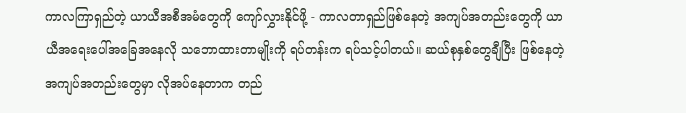ကာလကြာရှည်တဲ့ ယာယီအစီအမံတွေကို ကျော်လွှားနိုင်ဖို့ - ကာလတာရှည်ဖြစ်နေတဲ့ အကျပ်အတည်းတွေကို ယာယီအရေးပေါ်အခြေအနေလို သဘောထားတာမျိုးကို ရပ်တန်းက ရပ်သင့်ပါတယ်။ ဆယ်စုနှစ်တွေချီပြီး ဖြစ်နေတဲ့ အကျပ်အတည်းတွေမှာ လိုအပ်နေတာက တည်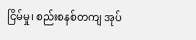ငြိမ်မှု၊ စည်းစနစ်တကျ အုပ်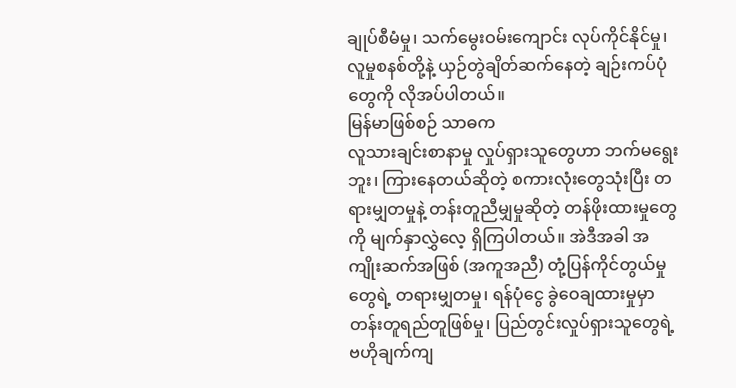ချုပ်စီမံမှု၊ သက်မွေးဝမ်းကျောင်း လုပ်ကိုင်နိုင်မှု၊ လူမှုစနစ်တို့နဲ့ ယှဉ်တွဲချိတ်ဆက်နေတဲ့ ချဉ်းကပ်ပုံတွေကို လိုအပ်ပါတယ်။
မြန်မာဖြစ်စဉ် သာဓက
လူသားချင်းစာနာမှု လှုပ်ရှားသူတွေဟာ ဘက်မရွေးဘူး၊ ကြားနေတယ်ဆိုတဲ့ စကားလုံးတွေသုံးပြီး တရားမျှတမှုနဲ့ တန်းတူညီမျှမှုဆိုတဲ့ တန်ဖိုးထားမှုတွေကို မျက်နှာလွှဲလေ့ ရှိကြပါတယ်။ အဲဒီအခါ အကျိုးဆက်အဖြစ် (အကူအညီ) တုံ့ပြန်ကိုင်တွယ်မှုတွေရဲ့ တရားမျှတမှု၊ ရန်ပုံငွေ ခွဲဝေချထားမှုမှာ တန်းတူရည်တူဖြစ်မှု၊ ပြည်တွင်းလှုပ်ရှားသူတွေရဲ့ ဗဟိုချက်ကျ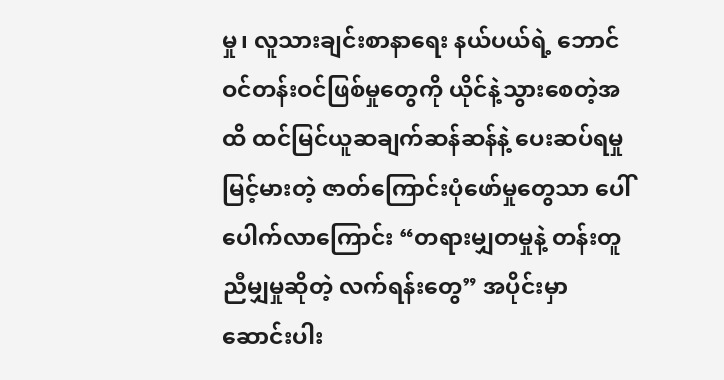မှု၊ လူသားချင်းစာနာရေး နယ်ပယ်ရဲ့ ဘောင်ဝင်တန်းဝင်ဖြစ်မှုတွေကို ယိုင်နဲ့သွားစေတဲ့အထိ ထင်မြင်ယူဆချက်ဆန်ဆန်နဲ့ ပေးဆပ်ရမှုမြင့်မားတဲ့ ဇာတ်ကြောင်းပုံဖော်မှုတွေသာ ပေါ်ပေါက်လာကြောင်း “တရားမျှတမှုနဲ့ တန်းတူညီမျှမှုဆိုတဲ့ လက်ရန်းတွေ” အပိုင်းမှာ ဆောင်းပါး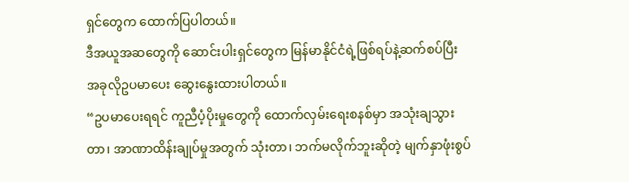ရှင်တွေက ထောက်ပြပါတယ်။
ဒီအယူအဆတွေကို ဆောင်းပါးရှင်တွေက မြန်မာနိုင်ငံရဲ့ဖြစ်ရပ်နဲ့ဆက်စပ်ပြီး အခုလိုဥပမာပေး ဆွေးနွေးထားပါတယ်။
“ဥပမာပေးရရင် ကူညီပံ့ပိုးမှုတွေကို ထောက်လှမ်းရေးစနစ်မှာ အသုံးချသွားတာ၊ အာဏာထိန်းချုပ်မှုအတွက် သုံးတာ၊ ဘက်မလိုက်ဘူးဆိုတဲ့ မျက်နှာဖုံးစွပ်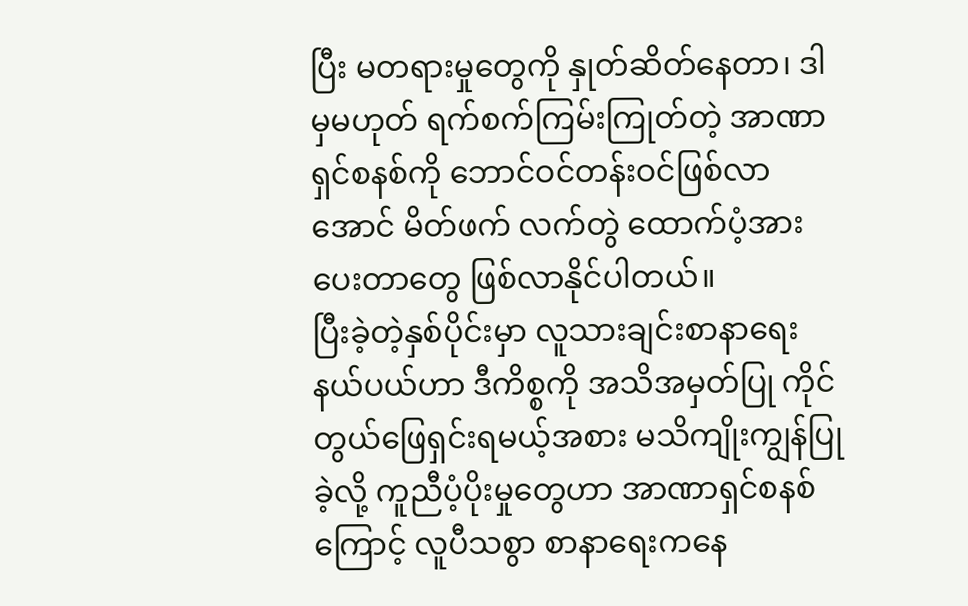ပြီး မတရားမှုတွေကို နှုတ်ဆိတ်နေတာ၊ ဒါမှမဟုတ် ရက်စက်ကြမ်းကြုတ်တဲ့ အာဏာရှင်စနစ်ကို ဘောင်ဝင်တန်းဝင်ဖြစ်လာအောင် မိတ်ဖက် လက်တွဲ ထောက်ပံ့အားပေးတာတွေ ဖြစ်လာနိုင်ပါတယ်။
ပြီးခဲ့တဲ့နှစ်ပိုင်းမှာ လူသားချင်းစာနာရေး နယ်ပယ်ဟာ ဒီကိစ္စကို အသိအမှတ်ပြု ကိုင်တွယ်ဖြေရှင်းရမယ့်အစား မသိကျိုးကျွန်ပြုခဲ့လို့ ကူညီပံ့ပိုးမှုတွေဟာ အာဏာရှင်စနစ်ကြောင့် လူပီသစွာ စာနာရေးကနေ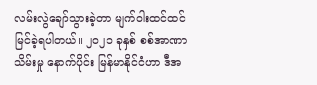လမ်းလွဲချော်သွားခဲ့တာ မျက်ဝါးထင်ထင် မြင်ခဲ့ရပါတယ်။ ၂၀၂၁ ခုနှစ် စစ်အာဏာသိမ်းမှု နောက်ပိုင်း မြန်မာနိုင်ငံဟာ ဒီအ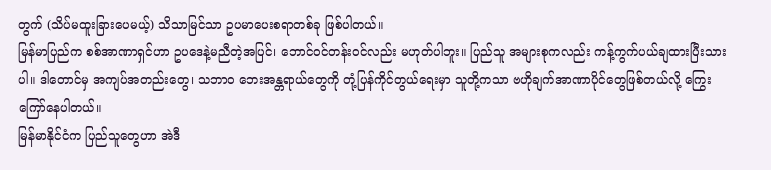တွက် (သိပ်မထူးခြားပေမယ့်) သိသာမြင်သာ ဥပမာပေးစရာတစ်ခု ဖြစ်ပါတယ်။
မြန်မာပြည်က စစ်အာဏာရှင်ဟာ ဥပဒေနဲ့မညီတဲ့အပြင်၊ ဘောင်ဝင်တန်းဝင်လည်း မဟုတ်ပါဘူး။ ပြည်သူ အများစုကလည်း ကန့်ကွက်ပယ်ချထားပြီးသားပါ။ ဒါတောင်မှ အကျပ်အတည်းတွေ၊ သဘာဝ ဘေးအန္တရာယ်တွေကို တုံ့ပြန်ကိုင်တွယ်ရေးမှာ သူတို့ကသာ ဗဟိုချက်အာဏာပိုင်တွေဖြစ်တယ်လို့ ကြွေးကြော်နေပါတယ်။
မြန်မာနိုင်ငံက ပြည်သူတွေဟာ အဲဒီ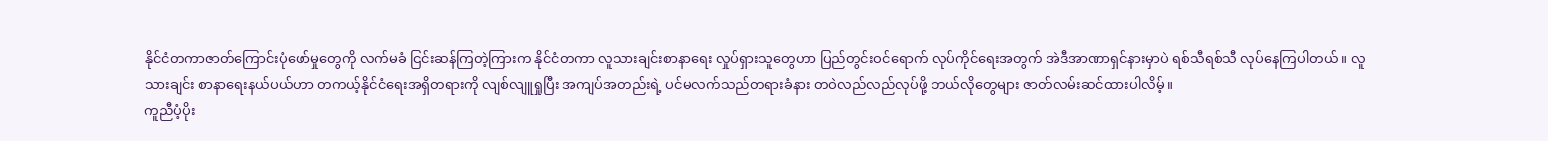နိုင်ငံတကာဇာတ်ကြောင်းပုံဖော်မှုတွေကို လက်မခံ ငြင်းဆန်ကြတဲ့ကြားက နိုင်ငံတကာ လူသားချင်းစာနာရေး လှုပ်ရှားသူတွေဟာ ပြည်တွင်းဝင်ရောက် လုပ်ကိုင်ရေးအတွက် အဲဒီအာဏာရှင်နားမှာပဲ ရစ်သီရစ်သီ လုပ်နေကြပါတယ်။ လူသားချင်း စာနာရေးနယ်ပယ်ဟာ တကယ့်နိုင်ငံရေးအရှိတရားကို လျစ်လျူရှုပြီး အကျပ်အတည်းရဲ့ ပင်မလက်သည်တရားခံနား တဝဲလည်လည်လုပ်ဖို့ ဘယ်လိုတွေများ ဇာတ်လမ်းဆင်ထားပါလိမ့်။
ကူညီပံ့ပိုး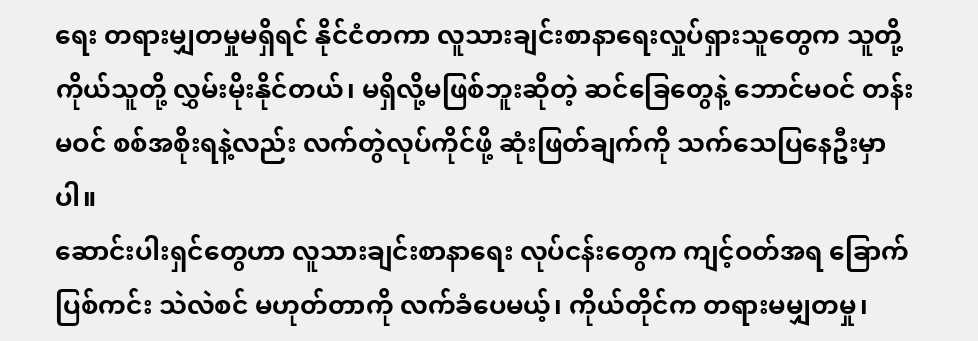ရေး တရားမျှတမှုမရှိရင် နိုင်ငံတကာ လူသားချင်းစာနာရေးလှုပ်ရှားသူတွေက သူတို့ကိုယ်သူတို့ လွှမ်းမိုးနိုင်တယ်၊ မရှိလို့မဖြစ်ဘူးဆိုတဲ့ ဆင်ခြေတွေနဲ့ ဘောင်မဝင် တန်းမဝင် စစ်အစိုးရနဲ့လည်း လက်တွဲလုပ်ကိုင်ဖို့ ဆုံးဖြတ်ချက်ကို သက်သေပြနေဦးမှာပါ။
ဆောင်းပါးရှင်တွေဟာ လူသားချင်းစာနာရေး လုပ်ငန်းတွေက ကျင့်ဝတ်အရ ခြောက်ပြစ်ကင်း သဲလဲစင် မဟုတ်တာကို လက်ခံပေမယ့်၊ ကိုယ်တိုင်က တရားမမျှတမှု၊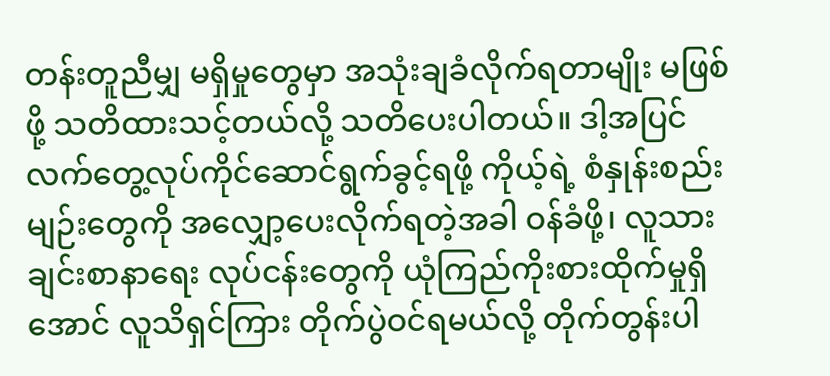တန်းတူညီမျှ မရှိမှုတွေမှာ အသုံးချခံလိုက်ရတာမျိုး မဖြစ်ဖို့ သတိထားသင့်တယ်လို့ သတိပေးပါတယ်။ ဒါ့အပြင် လက်တွေ့လုပ်ကိုင်ဆောင်ရွက်ခွင့်ရဖို့ ကိုယ့်ရဲ့ စံနှုန်းစည်းမျဉ်းတွေကို အလျှော့ပေးလိုက်ရတဲ့အခါ ဝန်ခံဖို့၊ လူသားချင်းစာနာရေး လုပ်ငန်းတွေကို ယုံကြည်ကိုးစားထိုက်မှုရှိအောင် လူသိရှင်ကြား တိုက်ပွဲဝင်ရမယ်လို့ တိုက်တွန်းပါ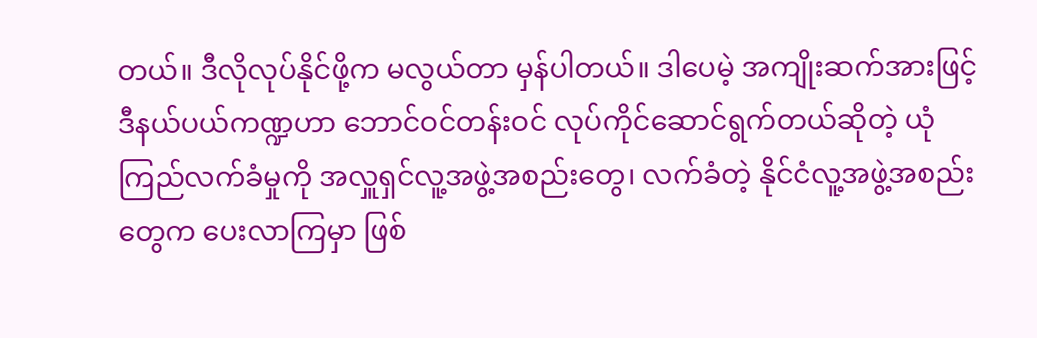တယ်။ ဒီလိုလုပ်နိုင်ဖို့က မလွယ်တာ မှန်ပါတယ်။ ဒါပေမဲ့ အကျိုးဆက်အားဖြင့် ဒီနယ်ပယ်ကဏ္ဍဟာ ဘောင်ဝင်တန်းဝင် လုပ်ကိုင်ဆောင်ရွက်တယ်ဆိုတဲ့ ယုံကြည်လက်ခံမှုကို အလှူရှင်လူ့အဖွဲ့အစည်းတွေ၊ လက်ခံတဲ့ နိုင်ငံလူ့အဖွဲ့အစည်းတွေက ပေးလာကြမှာ ဖြစ်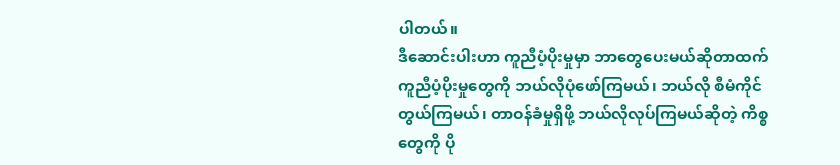ပါတယ်။
ဒီဆောင်းပါးဟာ ကူညီပံ့ပိုးမှုမှာ ဘာတွေပေးမယ်ဆိုတာထက် ကူညီပံ့ပိုးမှုတွေကို ဘယ်လိုပုံဖော်ကြမယ်၊ ဘယ်လို စီမံကိုင်တွယ်ကြမယ်၊ တာဝန်ခံမှုရှိဖို့ ဘယ်လိုလုပ်ကြမယ်ဆိုတဲ့ ကိစ္စတွေကို ပို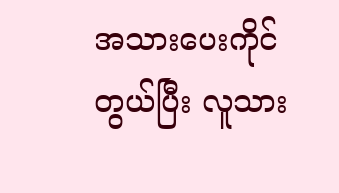အသားပေးကိုင်တွယ်ပြီး လူသား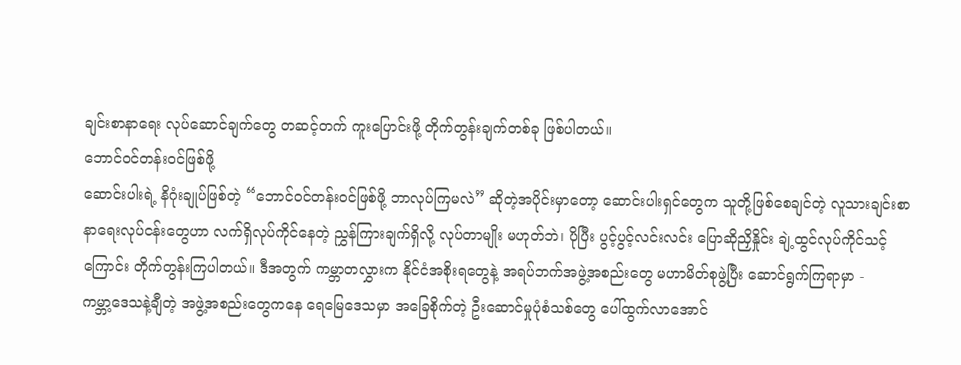ချင်းစာနာရေး လုပ်ဆောင်ချက်တွေ တဆင့်တက် ကူးပြောင်းဖို့ တိုက်တွန်းချက်တစ်ခု ဖြစ်ပါတယ်။
ဘောင်ဝင်တန်းဝင်ဖြစ်ဖို့
ဆောင်းပါးရဲ့ နိဂုံးချုပ်ဖြစ်တဲ့ “ဘောင်ဝင်တန်းဝင်ဖြစ်ဖို့ ဘာလုပ်ကြမလဲ” ဆိုတဲ့အပိုင်းမှာတော့ ဆောင်းပါးရှင်တွေက သူတို့ဖြစ်စေချင်တဲ့ လူသားချင်းစာနာရေးလုပ်ငန်းတွေဟာ လက်ရှိလုပ်ကိုင်နေတဲ့ ညွှန်ကြားချက်ရှိလို့ လုပ်တာမျိုး မဟုတ်ဘဲ၊ ပိုပြီး ပွင့်ပွင့်လင်းလင်း ပြောဆိုညှိနှိုင်း ချဲ့ထွင်လုပ်ကိုင်သင့်ကြောင်း တိုက်တွန်းကြပါတယ်။ ဒီအတွက် ကမ္ဘာတလွှားက နိုင်ငံအစိုးရတွေနဲ့ အရပ်ဘက်အဖွဲ့အစည်းတွေ မဟာမိတ်စုဖွဲ့ပြီး ဆောင်ရွက်ကြရာမှာ -
ကမ္ဘာ့ဒေသနဲ့ချီတဲ့ အဖွဲ့အစည်းတွေကနေ ရေမြေဒေသမှာ အခြေစိုက်တဲ့ ဦးဆောင်မှုပုံစံသစ်တွေ ပေါ်ထွက်လာအောင်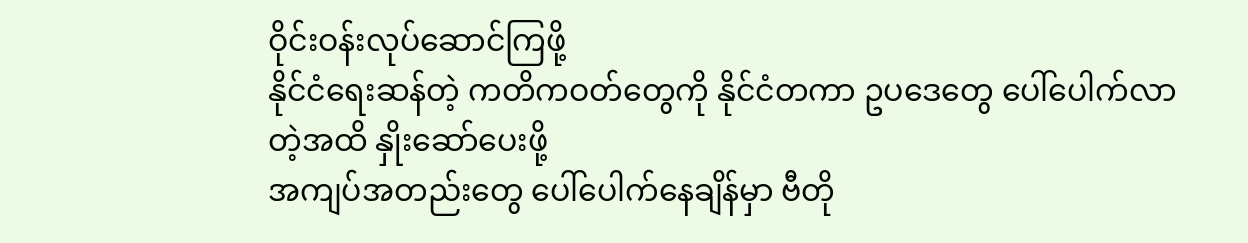ဝိုင်းဝန်းလုပ်ဆောင်ကြဖို့
နိုင်ငံရေးဆန်တဲ့ ကတိကဝတ်တွေကို နိုင်ငံတကာ ဥပဒေတွေ ပေါ်ပေါက်လာတဲ့အထိ နှိုးဆော်ပေးဖို့
အကျပ်အတည်းတွေ ပေါ်ပေါက်နေချိန်မှာ ဗီတို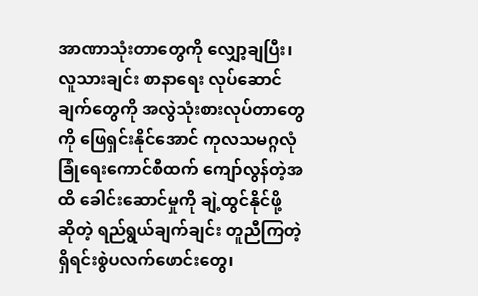အာဏာသုံးတာတွေကို လျှော့ချပြီး၊ လူသားချင်း စာနာရေး လုပ်ဆောင်ချက်တွေကို အလွဲသုံးစားလုပ်တာတွေကို ဖြေရှင်းနိုင်အောင် ကုလသမဂ္ဂလုံခြုံရေးကောင်စီထက် ကျော်လွန်တဲ့အထိ ခေါင်းဆောင်မှုကို ချဲ့ထွင်နိုင်ဖို့
ဆိုတဲ့ ရည်ရွယ်ချက်ချင်း တူညီကြတဲ့ ရှိရင်းစွဲပလက်ဖောင်းတွေ၊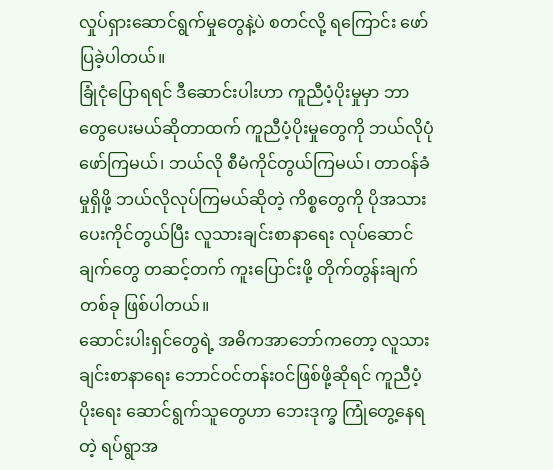လှုပ်ရှားဆောင်ရွက်မှုတွေနဲ့ပဲ စတင်လို့ ရကြောင်း ဖော်ပြခဲ့ပါတယ်။
ခြုံငုံပြောရရင် ဒီဆောင်းပါးဟာ ကူညီပံ့ပိုးမှုမှာ ဘာတွေပေးမယ်ဆိုတာထက် ကူညီပံ့ပိုးမှုတွေကို ဘယ်လိုပုံဖော်ကြမယ်၊ ဘယ်လို စီမံကိုင်တွယ်ကြမယ်၊ တာဝန်ခံမှုရှိဖို့ ဘယ်လိုလုပ်ကြမယ်ဆိုတဲ့ ကိစ္စတွေကို ပိုအသားပေးကိုင်တွယ်ပြီး လူသားချင်းစာနာရေး လုပ်ဆောင်ချက်တွေ တဆင့်တက် ကူးပြောင်းဖို့ တိုက်တွန်းချက်တစ်ခု ဖြစ်ပါတယ်။
ဆောင်းပါးရှင်တွေရဲ့ အဓိကအာဘော်ကတော့ လူသားချင်းစာနာရေး ဘောင်ဝင်တန်းဝင်ဖြစ်ဖို့ဆိုရင် ကူညီပံ့ပိုးရေး ဆောင်ရွက်သူတွေဟာ ဘေးဒုက္ခ ကြုံတွေ့နေရတဲ့ ရပ်ရွာအ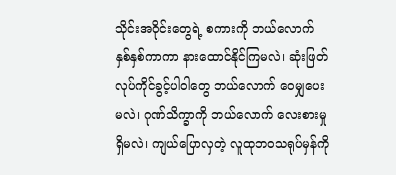သိုင်းအဝိုင်းတွေရဲ့ စကားကို ဘယ်လောက် နှစ်နှစ်ကာကာ နားထောင်နိုင်ကြမလဲ၊ ဆုံးဖြတ်လုပ်ကိုင်ခွင့်ပါဝါတွေ ဘယ်လောက် ဝေမျှပေးမလဲ၊ ဂုဏ်သိက္ခာကို ဘယ်လောက် လေးစားမှုရှိမလဲ၊ ကျယ်ပြောလှတဲ့ လူထုဘဝသရုပ်မှန်ကို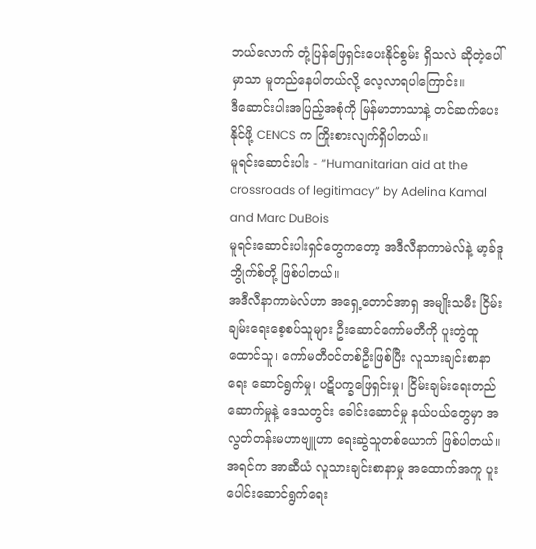ဘယ်လောက် တုံ့ပြန်ဖြေရှင်းပေးနိုင်စွမ်း ရှိသလဲ ဆိုတဲ့ပေါ်မှာသာ မူတည်နေပါတယ်လို့ လေ့လာရပါကြောင်း။
ဒီဆောင်းပါးအပြည့်အစုံကို မြန်မာဘာသာနဲ့ တင်ဆက်ပေးနိုင်ဖို့ CENCS က ကြိုးစားလျက်ရှိပါတယ်။
မူရင်းဆောင်းပါး - “Humanitarian aid at the crossroads of legitimacy” by Adelina Kamal and Marc DuBois
မူရင်းဆောင်းပါးရှင်တွေကတော့ အဒီလီနာကာမဲလ်နဲ့ မာ့ခ်ဒူဘွိုက်စ်တို့ ဖြစ်ပါတယ်။
အဒီလီနာကာမဲလ်ဟာ အရှေ့တောင်အာရှ အမျိုးသမီး ငြိမ်းချမ်းရေးစေ့စပ်သူများ ဦးဆောင်ကော်မတီကို ပူးတွဲထူထောင်သူ၊ ကော်မတီဝင်တစ်ဦးဖြစ်ပြီး လူသားချင်းစာနာရေး ဆောင်ရွက်မှု၊ ပဋိပက္ခဖြေရှင်းမှု၊ ငြိမ်းချမ်းရေးတည်ဆောက်မှုနဲ့ ဒေသတွင်း ခေါင်းဆောင်မှု နယ်ပယ်တွေမှာ အလွတ်တန်းမဟာဗျူဟာ ရေးဆွဲသူတစ်ယောက် ဖြစ်ပါတယ်။ အရင်က အာဆီယံ လူသားချင်းစာနာမှု အထောက်အကူ ပူးပေါင်းဆောင်ရွက်ရေး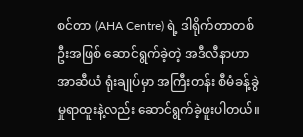စင်တာ (AHA Centre) ရဲ့ ဒါရိုက်တာတစ်ဦးအဖြစ် ဆောင်ရွက်ခဲ့တဲ့ အဒီလီနာဟာ အာဆီယံ ရုံးချုပ်မှာ အကြီးတန်း စီမံခန့်ခွဲမှုရာထူးနဲ့လည်း ဆောင်ရွက်ခဲ့ဖူးပါတယ်။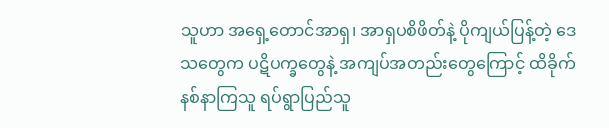သူဟာ အရှေ့တောင်အာရှ၊ အာရှပစိဖိတ်နဲ့ ပိုကျယ်ပြန့်တဲ့ ဒေသတွေက ပဋိပက္ခတွေနဲ့ အကျပ်အတည်းတွေကြောင့် ထိခိုက်နစ်နာကြသူ ရပ်ရွာပြည်သူ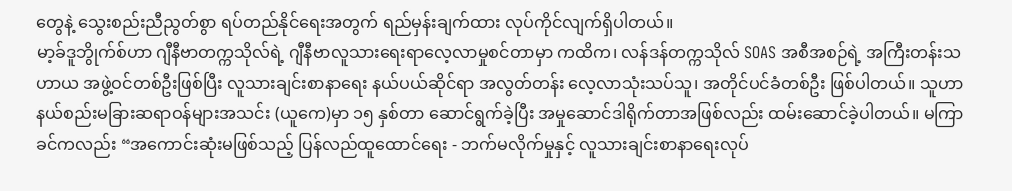တွေနဲ့ သွေးစည်းညီညွတ်စွာ ရပ်တည်နိုင်ရေးအတွက် ရည်မှန်းချက်ထား လုပ်ကိုင်လျက်ရှိပါတယ်။
မာ့ခ်ဒူဘွိုက်စ်ဟာ ဂျီနီဗာတက္ကသိုလ်ရဲ့ ဂျီနီဗာလူသားရေးရာလေ့လာမှုစင်တာမှာ ကထိက၊ လန်ဒန်တက္ကသိုလ် SOAS အစီအစဉ်ရဲ့ အကြီးတန်းသဟာယ အဖွဲ့ဝင်တစ်ဦးဖြစ်ပြီး လူသားချင်းစာနာရေး နယ်ပယ်ဆိုင်ရာ အလွတ်တန်း လေ့လာသုံးသပ်သူ၊ အတိုင်ပင်ခံတစ်ဦး ဖြစ်ပါတယ်။ သူဟာ နယ်စည်းမခြားဆရာဝန်များအသင်း (ယူကေ)မှာ ၁၅ နှစ်တာ ဆောင်ရွက်ခဲ့ပြီး အမှုဆောင်ဒါရိုက်တာအဖြစ်လည်း ထမ်းဆောင်ခဲ့ပါတယ်။ မကြာခင်ကလည်း “အကောင်းဆုံးမဖြစ်သည့် ပြန်လည်ထူထောင်ရေး - ဘက်မလိုက်မှုနှင့် လူသားချင်းစာနာရေးလုပ်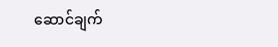ဆောင်ချက်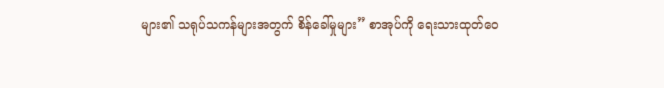များ၏ သရုပ်သကန်များအတွက် စိန်ခေါ်မှုများ” စာအုပ်ကို ရေးသားထုတ်ဝေ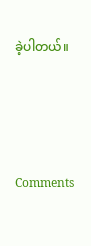ခဲ့ပါတယ်။




Comments